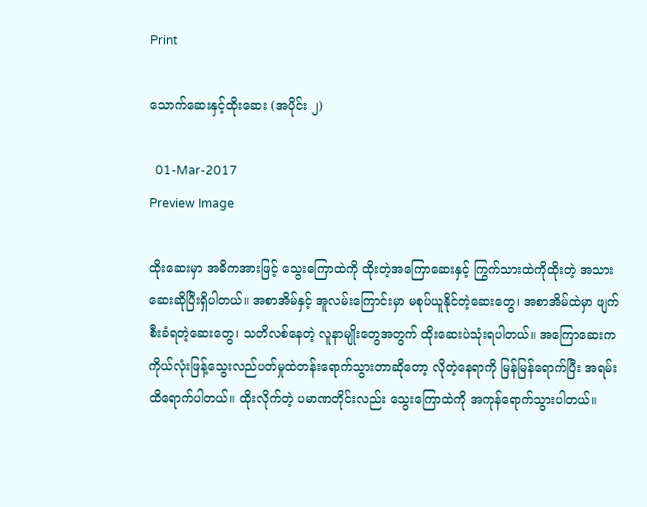Print

သောက်ဆေးနှင့်ထိုးဆေး (အပိုင်း ၂)

  01-Mar-2017
Preview Image

ထိုးဆေးမှာ အဓိကအားဖြင့် သွေးကြောထဲကို ထိုးတဲ့အကြောဆေးနှင့် ကြွက်သားထဲကိုထိုးတဲ့ အသားဆေးဆိုပြီးရှိပါတယ်။ အစာအိမ်နှင့် အူလမ်းကြောင်းမှာ မစုပ်ယူနိုင်တဲ့ဆေးတွေ၊ အစာအိမ်ထဲမှာ ဖျက်စီးခံရတဲ့ဆေးတွေ၊ သတိလစ်နေတဲ့ လူနာမျိုးတွေအတွက် ထိုးဆေးပဲသုံးရပါတယ်။ အကြောဆေးက ကိုယ်လုံးဖြန့်သွေးလည်ပတ်မှုထဲတန်းရောက်သွားတာဆိုတော့ လိုတဲ့နေရာကို မြန်မြန်ရောက်ပြီး အရမ်းထိရောက်ပါတယ်။ ထိုးလိုက်တဲ့ ပမာဏတိုင်းလည်း သွေးကြောထဲကို အကုန်ရောက်သွားပါတယ်။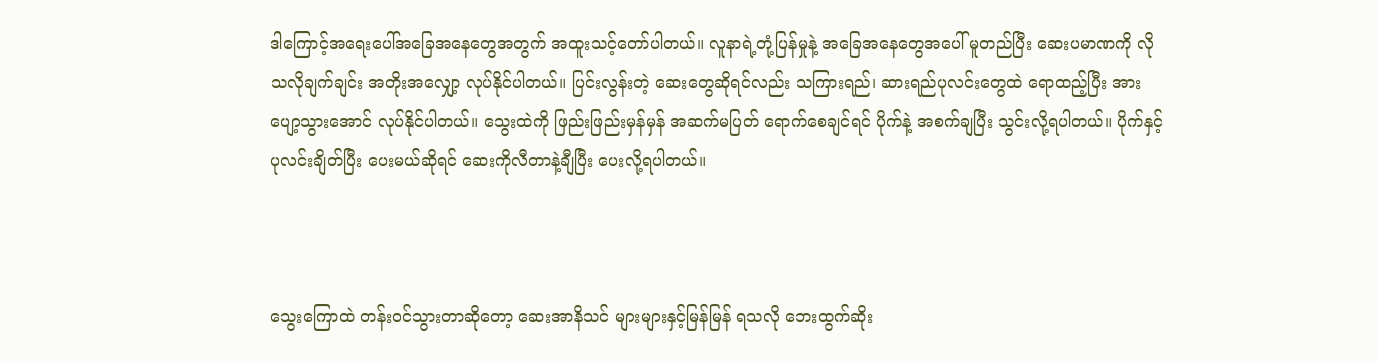ဒါကြောင့်အရေးပေါ်အခြေအနေတွေအတွက် အထူးသင့်တော်ပါတယ်။ လူနာရဲ့တုံ့ပြန်မှုနဲ့ အခြေအနေတွေအပေါ် မူတည်ပြီး ဆေးပမာဏကို လိုသလိုချက်ချင်း အတိုးအလျှော့ လုပ်နိုင်ပါတယ်။ ပြင်းလွန်းတဲ့ ဆေးတွေဆိုရင်လည်း သကြားရည်၊ ဆားရည်ပုလင်းတွေထဲ ရောထည့်ပြီး အားပျော့သွားအောင် လုပ်နိုင်ပါတယ်။ သွေးထဲကို ဖြည်းဖြည်းမှန်မှန် အဆက်မပြတ် ရောက်စေချင်ရင် ပိုက်နဲ့ အစက်ချပြီး သွင်းလို့ရပါတယ်။ ပိုက်နှင့်ပုလင်းချိတ်ပြီး ပေးမယ်ဆိုရင် ဆေးကိုလီတာနဲ့ချီပြီး ပေးလို့ရပါတယ်။



သွေးကြောထဲ တန်းဝင်သွားတာဆိုတော့ ဆေးအာနိသင် များများနှင့်မြန်မြန် ရသလို ဘေးထွက်ဆိုး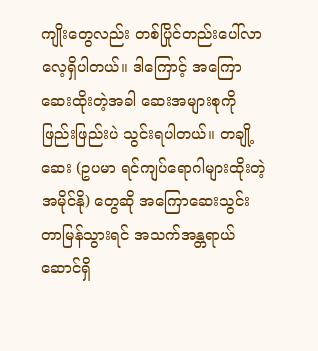ကျိုးတွေလည်း တစ်ပြိုင်တည်းပေါ်လာလေ့ရှိပါတယ်။ ဒါကြောင့် အကြောဆေးထိုးတဲ့အခါ ဆေးအများစုကို ဖြည်းဖြည်းပဲ သွင်းရပါတယ်။ တချို့ဆေး (ဥပမာ ရင်ကျပ်ရောဂါများထိုးတဲ့ အမိုင်နို) တွေဆို အကြောဆေးသွင်းတာမြန်သွားရင် အသက်အန္တရာယ်ဆောင်ရှိ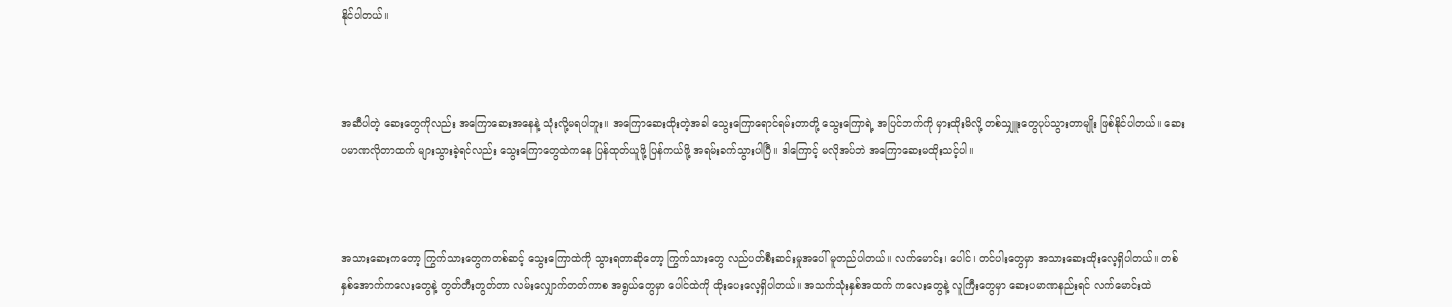နိုင်ပါတယ်။



အဆီပါတဲ့ ဆေးတွေကိုလည်း အကြောဆေးအနေနဲ့ သုံးလို့မရပါဘူး။ အကြောဆေးထိုးတဲ့အခါ သွေးကြောရောင်ရမ်းတာတို့ သွေးကြောရဲ့ အပြင်ဘက်ကို မှားထိုးမိလို့ တစ်သျှူးတွေပုပ်သွားတာမျိုး ဖြစ်နိုင်ပါတယ်။ ဆေးပမာဏလိုတာထက် များသွားခဲ့ရင်လည်း သွေးကြောတွေထဲကနေ ပြန်ထုတ်ယူဖို့ ပြန်ကယ်ဖို့ အရမ်းခက်သွားပါပြီ။ ဒါကြောင့် မလိုအပ်ဘဲ အကြောဆေးမထိုးသင့်ပါ။



အသားဆေးကတော့ ကြွက်သားတွေကတစ်ဆင့် သွေးကြောထဲကို သွားရတာဆိုတော့ ကြွက်သားတွေ လည်ပတ်စီးဆင်းမှုအပေါ် မူတည်ပါတယ်။ လက်မောင်း၊ ပေါင်၊ တင်ပါးတွေမှာ အသားဆေးထိုးလေ့ရှိပါတယ်။ တစ်နှစ်အောက်ကလေးတွေနဲ့ တွတ်တီးတွတ်တာ လမ်းလျှောက်တတ်ကာစ အရွယ်တွေမှာ ပေါင်ထဲကို ထိုးပေးလေ့ရှိပါတယ်။ အသက်သုံးနှစ်အထက် ကလေးတွေနဲ့ လူကြီးတွေမှာ ဆေးပမာဏနည်းရင် လက်မောင်းထဲ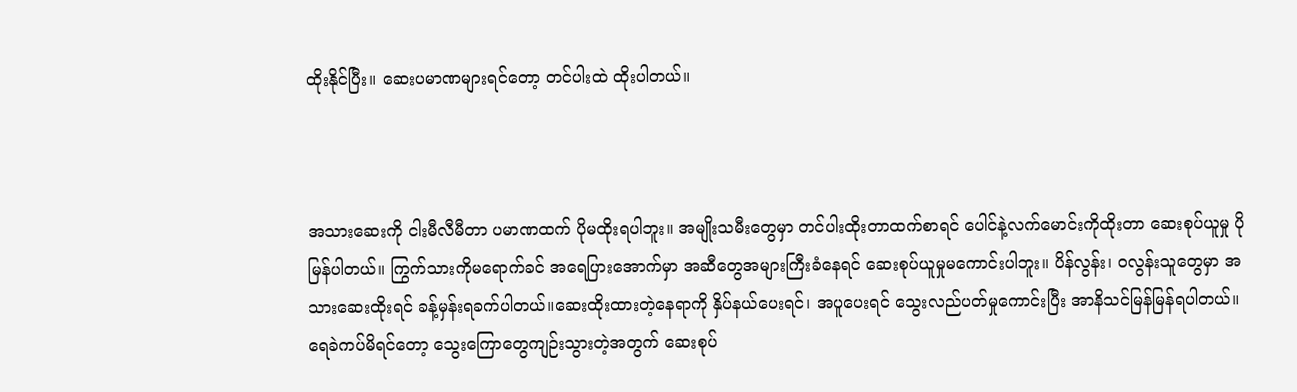ထိုးနိုင်ပြီး။ ဆေးပမာဏများရင်တော့ တင်ပါးထဲ ထိုးပါတယ်။



အသားဆေးကို ငါးမီလီမီတာ ပမာဏထက် ပိုမထိုးရပါဘူး။ အမျိုးသမီးတွေမှာ တင်ပါးထိုးတာထက်စာရင် ပေါင်နဲ့လက်မောင်းကိုထိုးတာ ဆေးစုပ်ယူမှု ပိုမြန်ပါတယ်။ ကြွက်သားကိုမရောက်ခင် အရေပြားအောက်မှာ အဆီတွေအများကြီးခံနေရင် ဆေးစုပ်ယူမှုမကောင်းပါဘူး။ ပိန်လွန်း၊ ဝလွန်းသူတွေမှာ အသားဆေးထိုးရင် ခန့်မှန်းရခက်ပါတယ်။ဆေးထိုးထားတဲ့နေရာကို နှိပ်နယ်ပေးရင်၊ အပူပေးရင် သွေးလည်ပတ်မှုကောင်းပြီး အာနိသင်မြန်မြန်ရပါတယ်။ ရေခဲကပ်မိရင်တော့ သွေးကြောတွေကျဉ်းသွားတဲ့အတွက် ဆေးစုပ်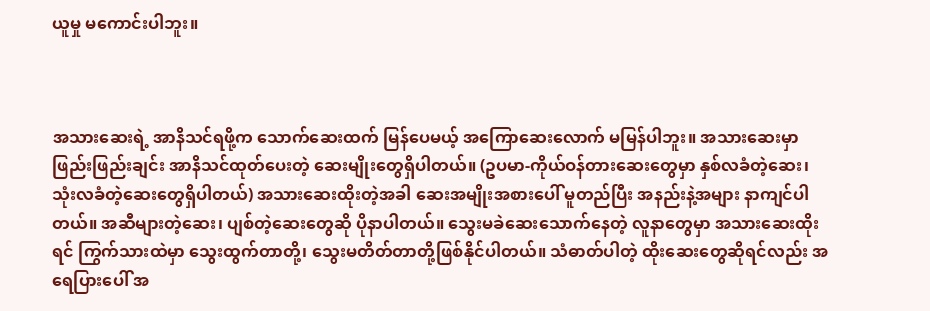ယူမှု မကောင်းပါဘူး။



အသားဆေးရဲ့ အာနိသင်ရဖို့က သောက်ဆေးထက် မြန်ပေမယ့် အကြောဆေးလောက် မမြန်ပါဘူး။ အသားဆေးမှာ ဖြည်းဖြည်းချင်း အာနိသင်ထုတ်ပေးတဲ့ ဆေးမျိုးတွေရှိပါတယ်။ (ဥပမာ-ကိုယ်ဝန်တားဆေးတွေမှာ နှစ်လခံတဲ့ဆေး၊ သုံးလခံတဲ့ဆေးတွေရှိပါတယ်) အသားဆေးထိုးတဲ့အခါ ဆေးအမျိုးအစားပေါ် မူတည်ပြီး အနည်းနဲ့အများ နာကျင်ပါတယ်။ အဆီများတဲ့ဆေး၊ ပျစ်တဲ့ဆေးတွေဆို ပိုနာပါတယ်။ သွေးမခဲဆေးသောက်နေတဲ့ လူနာတွေမှာ အသားဆေးထိုးရင် ကြွက်သားထဲမှာ သွေးထွက်တာတို့၊ သွေးမတိတ်တာတို့ဖြစ်နိုင်ပါတယ်။ သံဓာတ်ပါတဲ့ ထိုးဆေးတွေဆိုရင်လည်း အရေပြားပေါ် အ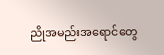ညိုအမည်းအရောင်တွေ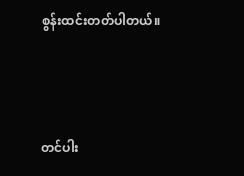စွန်းထင်းတတ်ပါတယ်။



တင်ပါး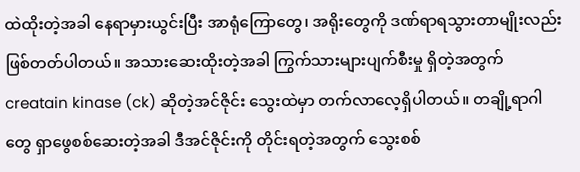ထဲထိုးတဲ့အခါ နေရာမှားယွင်းပြီး အာရုံကြောတွေ၊ အရိုးတွေကို ဒဏ်ရာရသွားတာမျိုးလည်း ဖြစ်တတ်ပါတယ်။ အသားဆေးထိုးတဲ့အခါ ကြွက်သားများပျက်စီးမှု ရှိတဲ့အတွက် creatain kinase (ck) ဆိုတဲ့အင်ဇိုင်း သွေးထဲမှာ တက်လာလေ့ရှိပါတယ်။ တချို့ရာဂါတွေ ရှာဖွေစစ်ဆေးတဲ့အခါ ဒီအင်ဇိုင်းကို တိုင်းရတဲ့အတွက် သွေးစစ်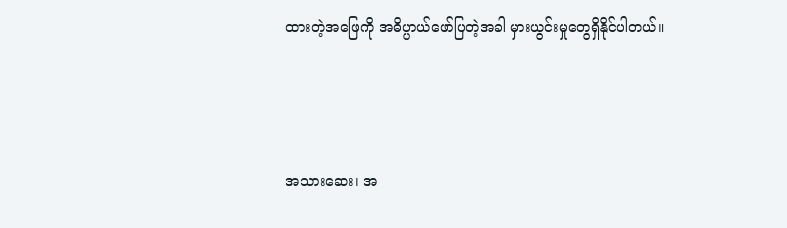ထားတဲ့အဖြေကို အဓိပ္ပာယ်ဖော်ပြတဲ့အခါ မှားယွင်းမှုတွေရှိနိုင်ပါတယ်။



အသားဆေး၊ အ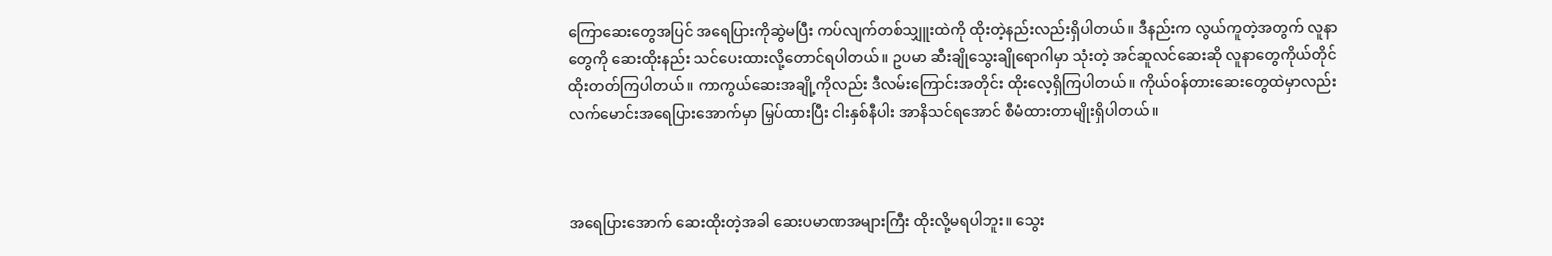ကြောဆေးတွေအပြင် အရေပြားကိုဆွဲမပြီး ကပ်လျက်တစ်သျှူးထဲကို ထိုးတဲ့နည်းလည်းရှိပါတယ်။ ဒီနည်းက လွယ်ကူတဲ့အတွက် လူနာတွေကို ဆေးထိုးနည်း သင်ပေးထားလို့တောင်ရပါတယ်။ ဥပမာ ဆီးချိုသွေးချိုရောဂါမှာ သုံးတဲ့ အင်ဆူလင်ဆေးဆို လူနာတွေကိုယ်တိုင် ထိုးတတ်ကြပါတယ်။ ကာကွယ်ဆေးအချို့ကိုလည်း ဒီလမ်းကြောင်းအတိုင်း ထိုးလေ့ရှိကြပါတယ်။ ကိုယ်ဝန်တားဆေးတွေထဲမှာလည်း လက်မောင်းအရေပြားအောက်မှာ မြှပ်ထားပြီး ငါးနှစ်နီပါး အာနိသင်ရအောင် စီမံထားတာမျိုးရှိပါတယ်။



အရေပြားအောက် ဆေးထိုးတဲ့အခါ ဆေးပမာဏအများကြီး ထိုးလို့မရပါဘူး။ သွေး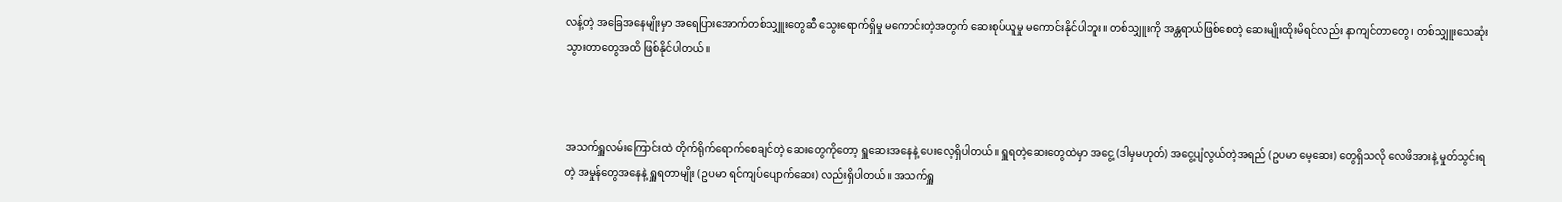လန့်တဲ့ အခြေအနေမျိုးမှာ အရေပြားအောက်တစ်သျှူးတွေဆီ သွေးရောက်ရှိမှု မကောင်းတဲ့အတွက် ဆေးစုပ်ယူမှု မကောင်းနိုင်ပါဘူး။ တစ်သျှူးကို အန္တရာယ်ဖြစ်စေတဲ့ ဆေးမျိုးထိုးမိရင်လည်း နာကျင်တာတွေ၊ တစ်သျှူးသေဆုံးသွားတာတွေအထိ ဖြစ်နိုင်ပါတယ်။



အသက်ရှူလမ်းကြောင်းထဲ တိုက်ရိုက်ရောက်စေချင်တဲ့ ဆေးတွေကိုတော့ ရှူဆေးအနေနဲ့ ပေးလေ့ရှိပါတယ်။ ရှူရတဲ့ဆေးတွေထဲမှာ အငွေ့ (ဒါမှမဟုတ်) အငွေ့ပျံလွယ်တဲ့အရည် (ဥပမာ မေ့ဆေး) တွေရှိသလို လေဖိအားနဲ့ မှုတ်သွင်းရတဲ့ အမှုန်တွေအနေနဲ့ ရှူရတာမျိုး (ဥပမာ ရင်ကျပ်ပျောက်ဆေး) လည်းရှိပါတယ်။ အသက်ရှူ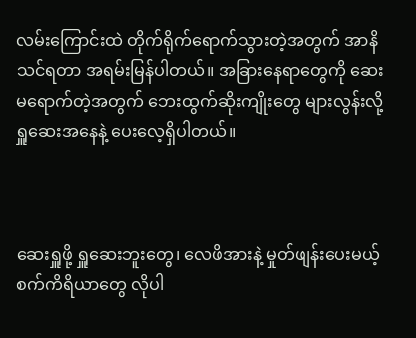လမ်းကြောင်းထဲ တိုက်ရိုက်ရောက်သွားတဲ့အတွက် အာနိသင်ရတာ အရမ်းမြန်ပါတယ်။ အခြားနေရာတွေကို ဆေးမရောက်တဲ့အတွက် ဘေးထွက်ဆိုးကျိုးတွေ များလွန်းလို့ ရှူဆေးအနေနဲ့ ပေးလေ့ရှိပါတယ်။



ဆေးရှူဖို့ ရှူဆေးဘူးတွေ၊ လေဖိအားနဲ့ မှုတ်ဖျန်းပေးမယ့် စက်ကိရိယာတွေ လိုပါ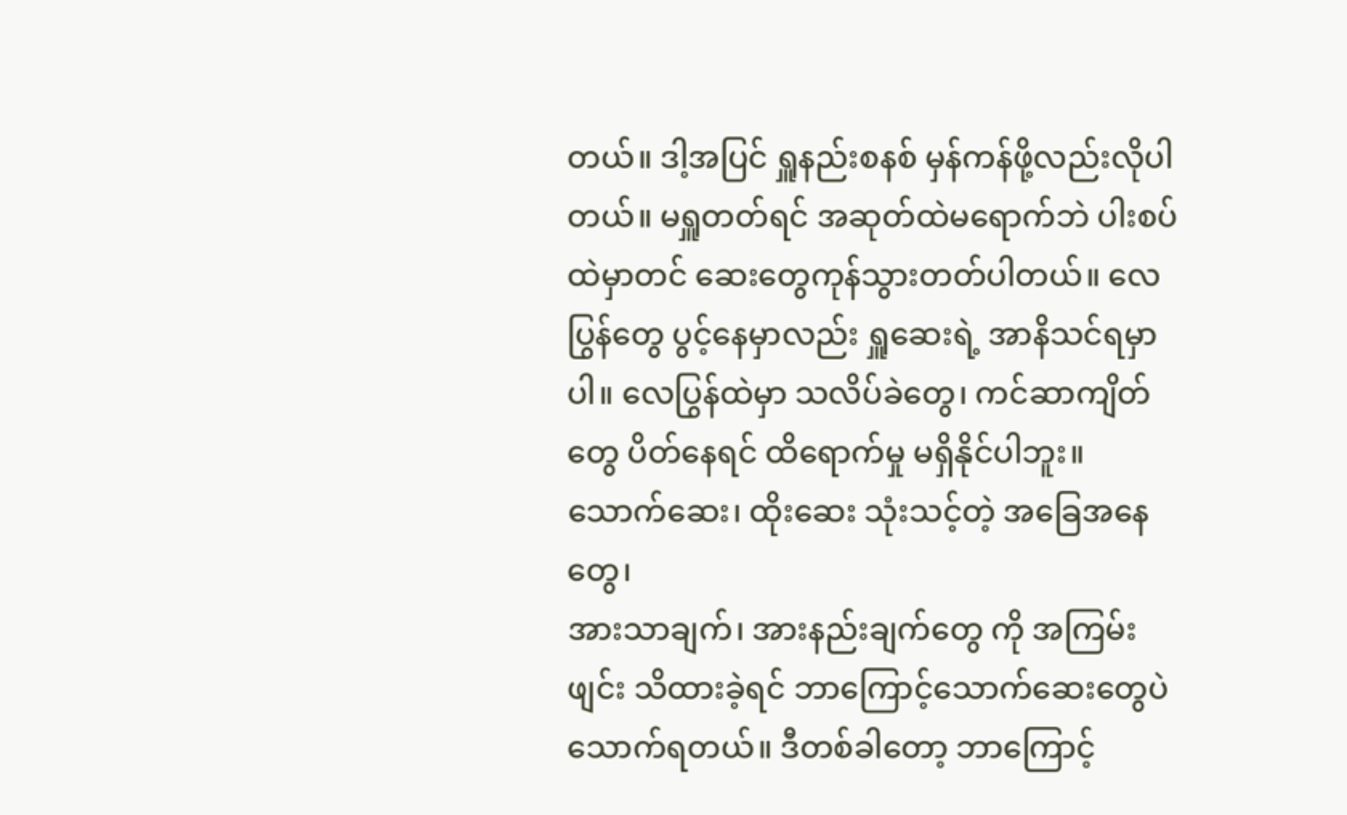တယ်။ ဒါ့အပြင် ရှူနည်းစနစ် မှန်ကန်ဖို့လည်းလိုပါတယ်။ မရှူတတ်ရင် အဆုတ်ထဲမရောက်ဘဲ ပါးစပ်ထဲမှာတင် ဆေးတွေကုန်သွားတတ်ပါတယ်။ လေပြွန်တွေ ပွင့်နေမှာလည်း ရှူဆေးရဲ့ အာနိသင်ရမှာပါ။ လေပြွန်ထဲမှာ သလိပ်ခဲတွေ၊ ကင်ဆာကျိတ်တွေ ပိတ်နေရင် ထိရောက်မှု မရှိနိုင်ပါဘူး။ သောက်ဆေး၊ ထိုးဆေး သုံးသင့်တဲ့ အခြေအနေတွေ၊
အားသာချက်၊ အားနည်းချက်တွေ ကို အကြမ်းဖျင်း သိထားခဲ့ရင် ဘာကြောင့်သောက်ဆေးတွေပဲ သောက်ရတယ်။ ဒီတစ်ခါတော့ ဘာကြောင့်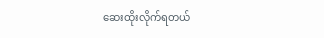ဆေးထိုးလိုက်ရတယ်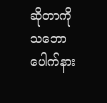ဆိုတာကို သဘောပေါက်နား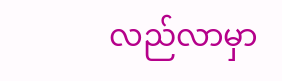လည်လာမှာ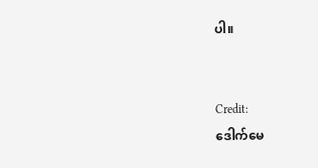ပါ။


Credit:
ဒေါက်မေ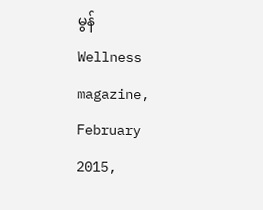မွန်
Wellness magazine, February 2015,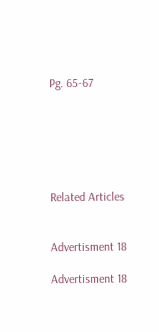Pg. 65-67






Related Articles


Advertisment 18

Advertisment 18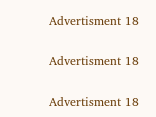Advertisment 18

Advertisment 18

Advertisment 18